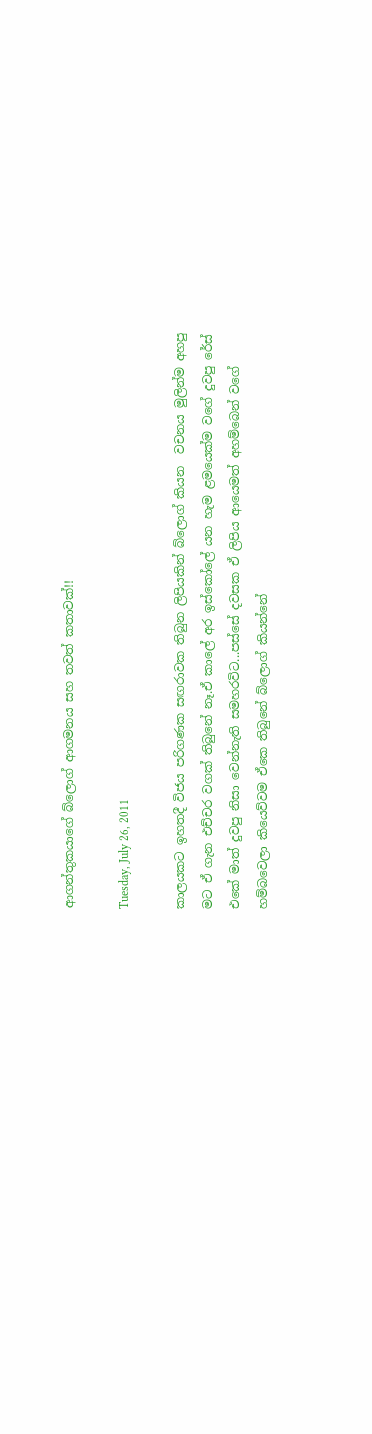ආගන්තුකයාගේ බ්ලොග් ආගමනය සහ තවත් කතාවක්!!

Tuesday, July 26, 2011

කාලයකට ඉහතදී විජය පරිගණක සඟරාවක තිබුන ලිපියකින් බ්ලොග් කියන  වචනය මුලින්ම අහපු මට ඒ ගැන එච්චර වගක් තිබුනේ නෑ.ඒ කාලේ අර ඉස්කෝලේ යන හැම ළමයෙක්ම වගේ දුවපු රේස්‌ එකේ මාත් දුවපු නිසා වෙන්නැති සමහරවිට...පස්සේ දවසක ඒ ලිපිය ආයෙමත් අහම්බෙන් වගේ හම්බවෙලා කියෙව්වම ඒකෙ තිබුනේ බ්ලොග් කියන්නේ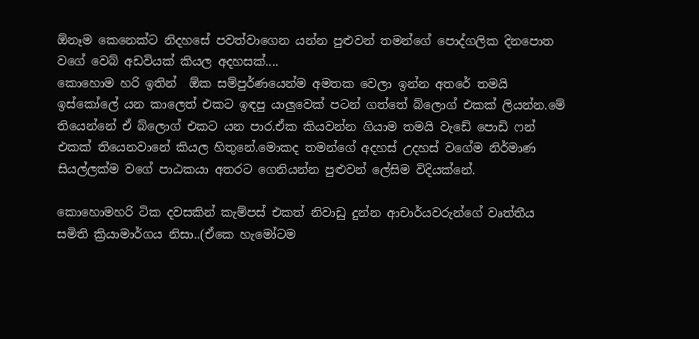ඕනෑම කෙනෙක්ට නිදහසේ පවත්වාගෙන යන්න පුළුවන් තමන්ගේ පොද්ගලික දිනපොත වගේ වෙබ් අඩවියක් කියල අදහසක්....
කොහොම හරි ඉතින්  ඕක සම්පුර්ණයෙන්ම අමතක වෙලා ඉන්න අතරේ තමයි ඉස්කෝලේ යන කාලෙත් එකට ඉඳපු යාලුවෙක් පටන් ගත්තේ බ්ලොග් එකක් ලියන්න.මේ තියෙන්නේ ඒ බ්ලොග් එකට යන පාර.ඒක කියවන්න ගියාම තමයි වැඩේ පොඩි ෆන් එකක් තියෙනවානේ කියල හිතුනේ.මොකද තමන්ගේ අදහස් උදහස් වගේම නිර්මාණ සියල්ලක්ම වගේ පාඨකයා අතරට ගෙනියන්න පුළුවන් ලේසිම විදියක්නේ.

කොහොමහරි ටික දවසකින් කැම්පස් එකත් නිවාඩු දුන්න ආචාර්යවරුන්ගේ වෘත්තීය සමිති ක්‍රියාමාර්ගය නිසා..(ඒකෙ හැමෝටම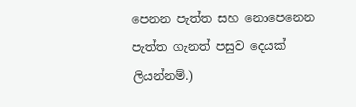පෙනන පැත්ත සහ නොපෙනෙන පැත්ත ගැනත් පසුව දෙයක් ලියන්නම්.)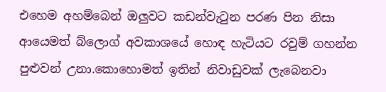එහෙම අහම්බෙන් ඔලුවට කඩන්වැටුන පරණ පින නිසා ආයෙමත් බ්ලොග් අවකාශයේ හොඳ හැටියට රවුම් ගහන්න පුළුවන් උනා.කොහොමත් ඉතින් නිවාඩුවක් ලැබෙනවා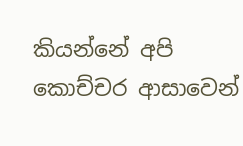කියන්නේ අපි කොච්චර ආසාවෙන්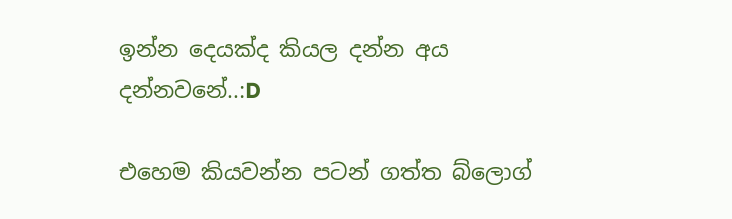ඉන්න දෙයක්ද කියල දන්න අය දන්නවනේ..:D

එහෙම කියවන්න පටන් ගත්ත බ්ලොග්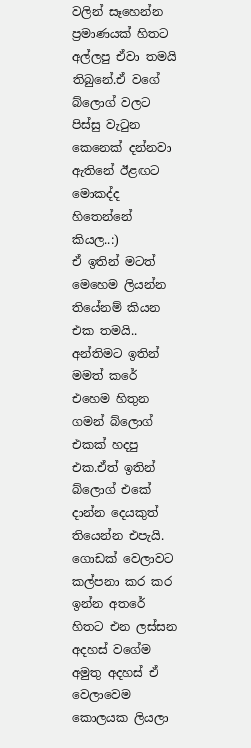වලින් සෑහෙන්න ප්‍රමාණයක් හිතට අල්ලපු ඒවා තමයි තිබුනේ.ඒ වගේ බ්ලොග් වලට පිස්සු වැටුන කෙනෙක් දන්නවා ඇතිනේ ඊළඟට මොකද්ද හිතෙන්නේ කියල..:)
ඒ ඉතින් මටත් මෙහෙම ලියන්න තියේනම් කියන එක තමයි..
අන්තිමට ඉතින් මමත් කරේ එහෙම හිතුන ගමන් බ්ලොග් එකක් හදපු එක.ඒත් ඉතින් බ්ලොග් එකේ දාන්න දෙයකුත් තියෙන්න එපැයි.
ගොඩක් වෙලාවට කල්පනා කර කර ඉන්න අතරේ හිතට එන ලස්සන අදහස් වගේම අමුතු අදහස් ඒ වෙලාවෙම කොලයක ලියලා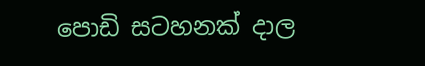පොඩි සටහනක් දාල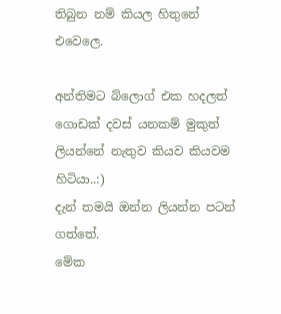තිබුන නම් කියල හිතුනේ එවෙලෙ.

අන්තිමට බ්ලොග් එක හදලත් ගොඩක් දවස්‌ යනකම් මුකුත් ලියන්නේ නැතුව කියව කියවම හිටියා..:)
දැන් තමයි ඔන්න ලියන්න පටන් ගත්තේ.
මේක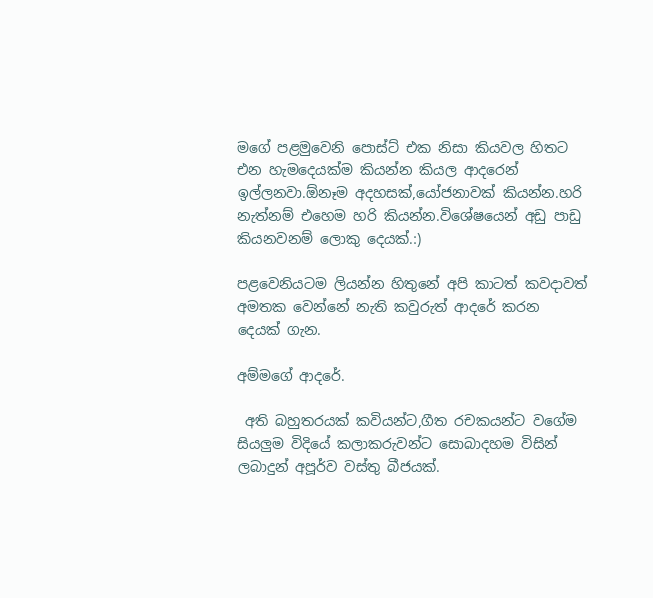මගේ පළමුවෙනි පොස්ට් එක නිසා කියවල හිතට එන හැමදෙයක්ම කියන්න කියල ආදරෙන් ඉල්ලනවා.ඕනෑම අදහසක්,යෝජනාවක් කියන්න.හරි නැත්නම් එහෙම හරි කියන්න.විශේෂයෙන් අඩු පාඩු කියනවනම් ලොකු දෙයක්.:)

පළවෙනියටම ලියන්න හිතුනේ අපි කාටත් කවදාවත් අමතක වෙන්නේ නැති කවුරුත් ආදරේ කරන දෙයක් ගැන.

අම්මගේ ආදරේ.

 අති බහුතරයක් කවියන්ට,ගීත රචකයන්ට වගේම සියලුම විදියේ කලාකරුවන්ට සොබාදහම විසින් ලබාදුන් අපූර්ව වස්තු බීජයක්.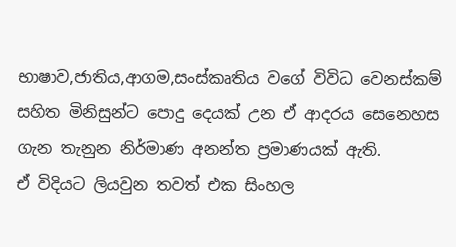භාෂාව,ජාතිය,ආගම,සංස්කෘතිය වගේ විවිධ වෙනස්කම් සහිත මිනිසුන්ට පොදු දෙයක් උන ඒ ආදරය සෙනෙහස ගැන තැනුන නිර්මාණ අනන්ත ප්‍රමාණයක් ඇති.
ඒ විදියට ලියවුන තවත් එක සිංහල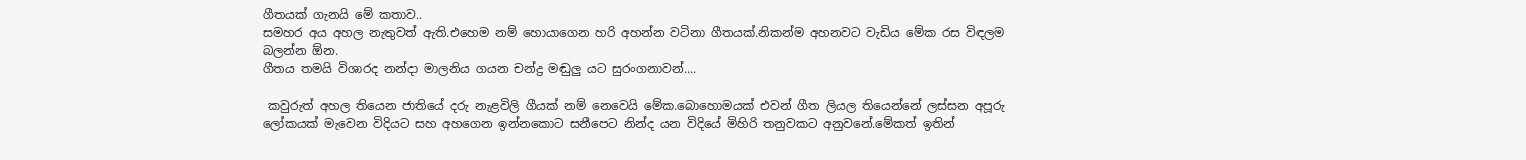ගීතයක් ගැනයි මේ කතාව..
සමහර අය අහල නැතුවත් ඇති.එහෙම නම් හොයාගෙන හරි අහන්න වටිනා ගීතයක්.නිකන්ම අහනවට වැඩිය මේක රස විඳලම බලන්න ඕන.
ගීතය තමයි විශාරද නන්දා මාලනිය ගයන චන්ද්‍ර මඬුලු යට සුරංගනාවන්....

 කවුරුත් අහල තියෙන ජාතියේ දරු නැළවිලි ගීයක් නම් නෙවෙයි මේක.බොහොමයක් එවන් ගීත ලියල තියෙන්නේ ලස්සන අපූරු ලෝකයක් මැවෙන විදියට සහ අහගෙන ඉන්නකොට සනීපෙට නින්ද යන විදියේ මිහිරි තනුවකට අනුවනේ.මේකත් ඉතින්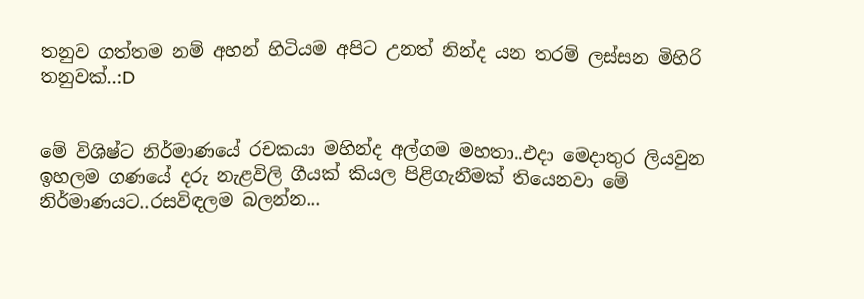තනුව ගත්තම නම් අහන් හිටියම අපිට උනත් නින්ද යන තරම් ලස්සන මිහිරි තනුවක්..:D


මේ විශිෂ්ට නිර්මාණයේ රචකයා මහින්ද අල්ගම මහතා..එදා මෙදාතුර ලියවුන ඉහලම ගණයේ දරු නැළවිලි ගීයක් කියල පිළිගැනීමක් තියෙනවා මේ නිර්මාණයට..රසවිඳලම බලන්න...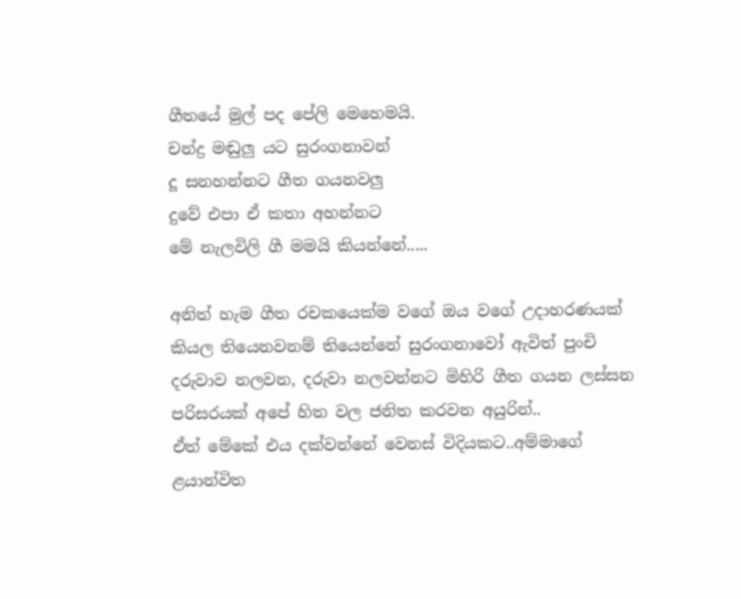ගීතයේ මුල් පද පේලි මෙහෙමයි.
චන්ද්‍ර මඬුලු යට සුරංගනාවන්
දූ සනහන්නට ගීත ගයනවලු
දුවේ එපා ඒ කතා අහන්නට
මේ නැලවිලි ගී මමයි කියන්නේ.....

අනිත් හැම ගීත රචකයෙක්ම වගේ ඔය වගේ උදාහරණයක් කියල තියෙනවනම් තියෙන්නේ සුරංගනාවෝ ඇවිත් පුංචි දරුවාව නලවන, දරුවා නලවන්නට මිහිරි ගීත ගයන ලස්සන පරිසරයක් අපේ හිත වල ජනිත කරවන අයුරින්..
ඒත් මේකේ එය දක්වන්නේ වෙනස් විදියකට..අම්මාගේ ළයාන්විත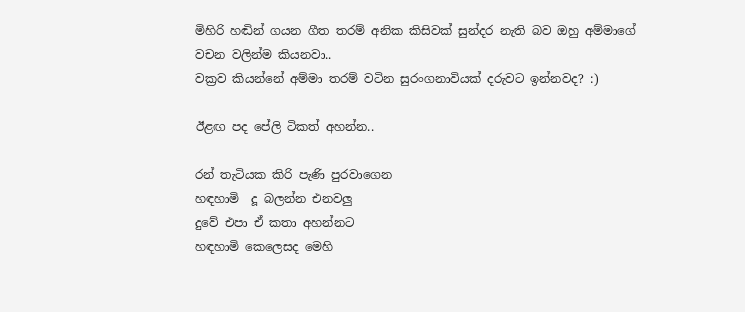මිහිරි හඬින් ගයන ගීත තරම් අනික කිසිවක් සුන්දර නැති බව ඔහු අම්මාගේ වචන වලින්ම කියනවා..
වක්‍රව කියන්නේ අම්මා තරම් වටින සුරංගනාවියක් දරුවට ඉන්නවද? :)

ඊළඟ පද පේලි ටිකත් අහන්න..

රන් තැටියක කිරි පැණි පුරවාගෙන
හඳහාමි  දූ බලන්න එනවලු
දුවේ එපා ඒ කතා අහන්නට
හඳහාමි කෙලෙසද මෙහි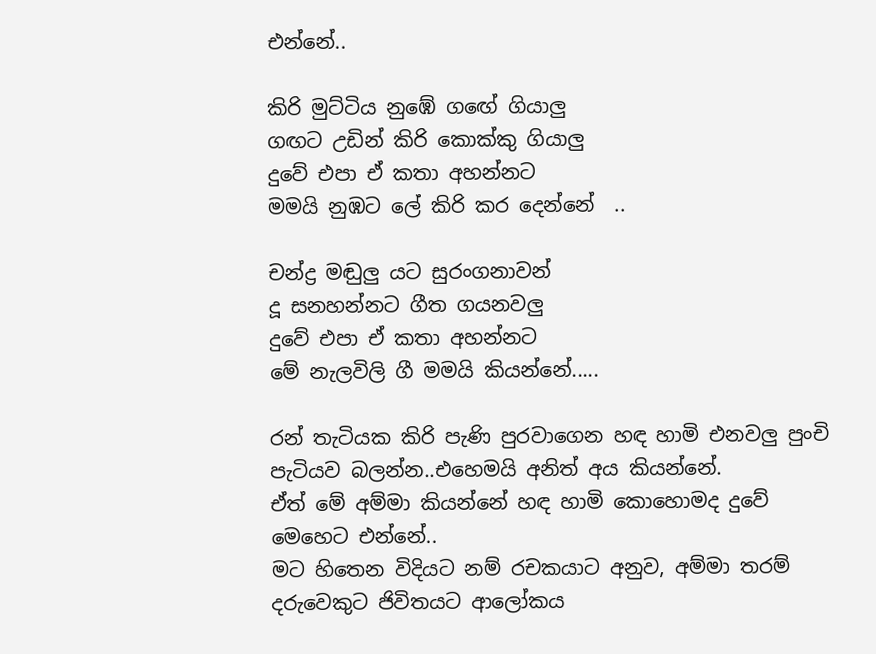එන්නේ..

කිරි මුට්ටිය නුඹේ ගඟේ ගියාලු
ගඟට උඩින් කිරි කොක්කු ගියාලු
දුවේ එපා ඒ කතා අහන්නට
මමයි නුඹට ලේ කිරි කර දෙන්නේ  ..

චන්ද්‍ර මඬුලු යට සුරංගනාවන්
දූ සනහන්නට ගීත ගයනවලු
දුවේ එපා ඒ කතා අහන්නට
මේ නැලවිලි ගී මමයි කියන්නේ.....

රන් තැටියක කිරි පැණි පුරවාගෙන හඳ හාමි එනවලු පුංචි පැටියව බලන්න..එහෙමයි අනිත් අය කියන්නේ.
ඒත් මේ අම්මා කියන්නේ හඳ හාමි කොහොමද දුවේ මෙහෙට එන්නේ..
මට හිතෙන විදියට නම් රචකයාට අනුව, අම්මා තරම් දරුවෙකුට ජිවිතයට ආලෝකය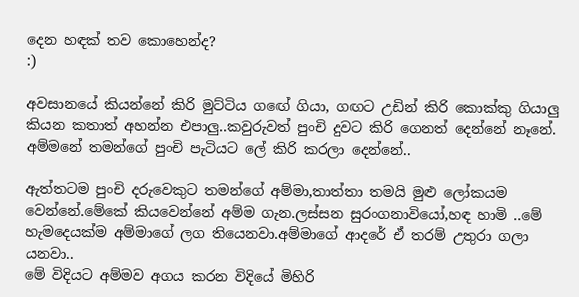දෙන හඳක් තව කොහෙන්ද?
:)

අවසානයේ කියන්නේ කිරි මුට්ටිය ගඟේ ගියා, ගඟට උඩින් කිරි කොක්කු ගියාලු කියන කතාත් අහන්න එපාලු..කවුරුවත් පුංචි දුවට කිරි ගෙනත් දෙන්නේ නෑනේ.
අම්මනේ තමන්ගේ පුංචි පැටියට ලේ කිරි කරලා දෙන්නේ..

ඇත්තටම පුංචි දරුවෙකුට තමන්ගේ අම්මා,තාත්තා තමයි මුළු ලෝකයම වෙන්නේ.මේකේ කියවෙන්නේ අම්ම ගැන.ලස්සන සුරංගනාවියෝ,හඳ හාමි ..මේ හැමදෙයක්ම අම්මාගේ ලග තියෙනවා.අම්මාගේ ආදරේ ඒ තරම් උතුරා ගලා යනවා..
මේ විදියට අම්මව අගය කරන විදියේ මිහිරි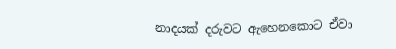නාදයක් දරුවට ඇහෙනකොට ඒවා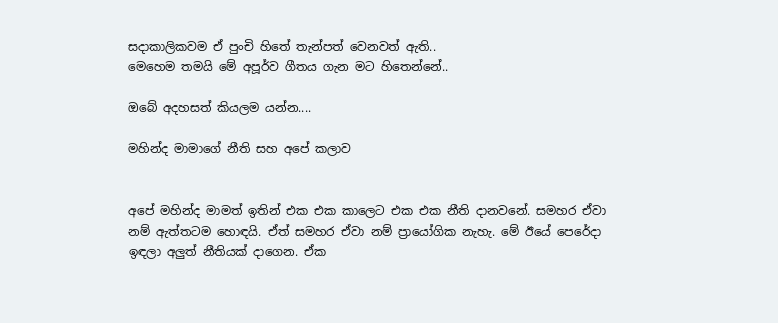සදාකාලිකවම ඒ පුංචි හිතේ තැන්පත් වෙනවත් ඇති..
මෙහෙම තමයි මේ අපූර්ව ගීතය ගැන මට හිතෙන්නේ..

ඔබේ අදහසත් කියලම යන්න....

මහින්ද මාමාගේ නීති සහ අපේ කලාව


අපේ මහින්ද මාමත් ඉතින් එක එක කාලෙට එක එක නීති දානවනේ. සමහර ඒවා නම් ඇත්තටම හොඳයි. ඒත් සමහර ඒවා නම් ප්‍රායෝගික නැහැ. මේ ඊයේ පෙරේදා ඉඳලා අලුත් නීතියක් දාගෙන. ඒක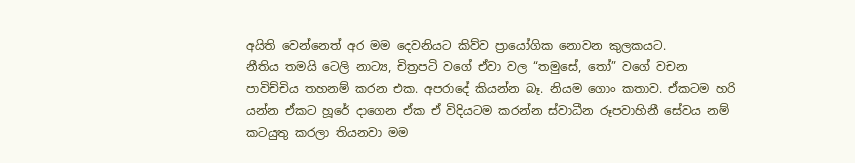අයිති වෙන්නෙත් අර මම දෙවනියට කිව්ව ප්‍රායෝගික නොවන කුලකයට.
නීතිය තමයි ටෙලි නාට්‍ය, චිත්‍රපටි වගේ ඒවා වල “තමුසේ, තෝ” වගේ වචන පාවිච්චිය තහනම් කරන එක. අපරාදේ කියන්න බෑ. නියම ගොං කතාව. ඒකටම හරි යන්න ඒකට හූරේ දාගෙන ඒක ඒ විදියටම කරන්න ස්වාධීන රූපවාහිනී සේවය නම් කටයුතු කරලා තියනවා මම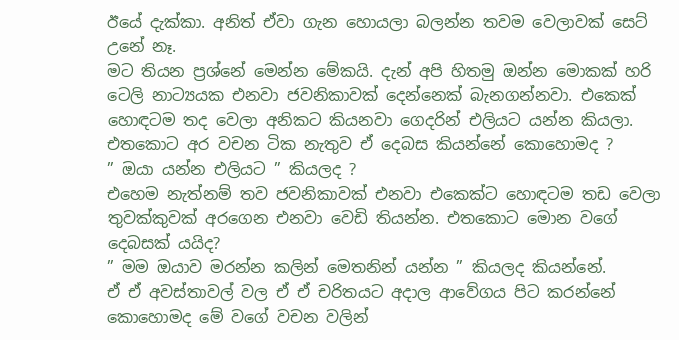ඊයේ දැක්කා. අනිත් ඒවා ගැන හොයලා බලන්න තවම වෙලාවක් සෙට් උනේ නෑ.
මට තියන ප්‍රශ්නේ මෙන්න මේකයි. දැන් අපි හිතමු ඔන්න මොකක් හරි ටෙලි නාට්‍යයක එනවා ජවනිකාවක් දෙන්නෙක් බැනගන්නවා. එකෙක් හොඳටම තද වෙලා අනිකට කියනවා ගෙදරින් එලියට යන්න කියලා. එතකොට අර වචන ටික නැතුව ඒ දෙබස කියන්නේ කොහොමද ?
” ඔයා යන්න එලියට ” කියලද ?
එහෙම නැත්නම් තව ජවනිකාවක් එනවා එකෙක්ට හොඳටම තඩ වෙලා තුවක්කුවක් අරගෙන එනවා වෙඩි තියන්න. එතකොට මොන වගේ දෙබසක් යයිද?
” මම ඔයාව මරන්න කලින් මෙතනින් යන්න ” කියලද කියන්නේ.
ඒ ඒ අවස්තාවල් වල ඒ ඒ චරිතයට අදාල ආවේගය පිට කරන්නේ කොහොමද මේ වගේ වචන වලින්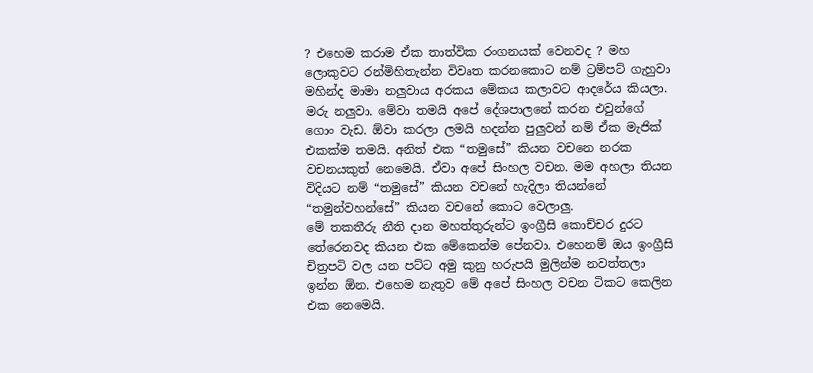? එහෙම කරාම ඒක තාත්වික රංගනයක් වෙනවද ? මහ ලොකුවට රන්මිහිතැන්න විවෘත කරනකොට නම් ට්‍රම්පට් ගැහුවා මහින්ද මාමා නලුවාය අරකය මේකය කලාවට ආදරේය කියලා. මරු නලුවා. මේවා තමයි අපේ දේශපාලනේ කරන එවුන්ගේ ගොං වැඩ. ඕවා කරලා ලමයි හදන්න පුලුවන් නම් ඒක මැජික් එකක්ම තමයි. අනිත් එක “තමුසේ” කියන වචනෙ නරක වචනයකුත් නෙමෙයි. ඒවා අපේ සිංහල වචන. මම අහලා තියන විදියට නම් “තමුසේ” කියන වචනේ හැදිලා තියන්නේ “තමුන්වහන්සේ” කියන වචනේ කොට වෙලාලු.
මේ තකතීරු නීති දාන මහත්තුරුන්ට ඉංග්‍රීසි කොච්චර දුරට තේරෙනවද කියන එක මේකෙන්ම පේනවා. එහෙනම් ඔය ඉංග්‍රීසි චිත්‍රපටි වල යන පට්ට අමු කුනු හරුපයි මුලින්ම නවත්තලා ඉන්න ඕන. එහෙම නැතුව මේ අපේ සිංහල වචන ටිකට කෙලින එක නෙමෙයි.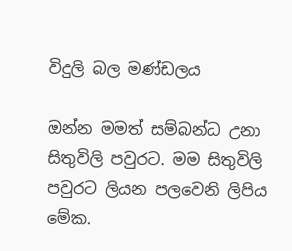විදුලි බල මණ්ඩලය

ඔන්න මමත් සම්බන්ධ උනා සිතුවිලි පවුරට. මම සිතුවිලි පවුරට ලියන පලවෙනි ලිපිය මේක.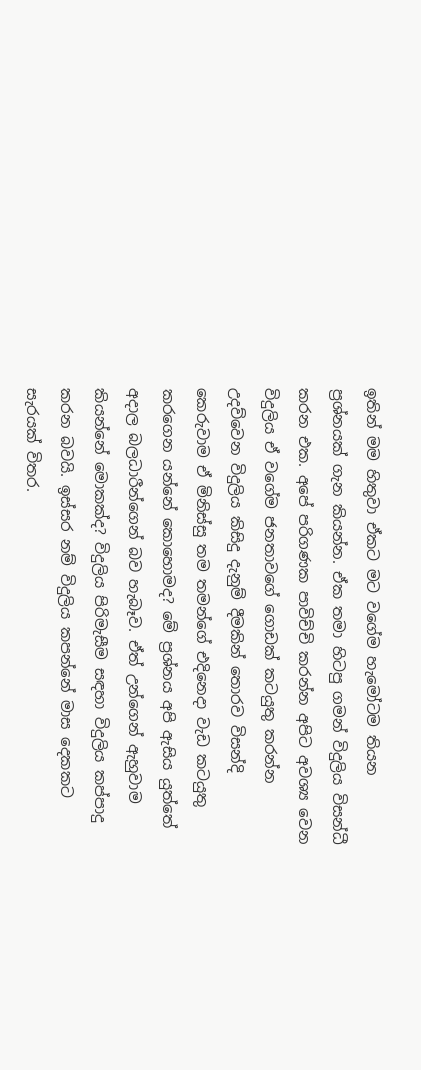ඉතින් මම හිතුවා ඒකට මට වගේම හැමෝටම තියන ප්‍රශ්නයක් ගැන කියන්න. ඒක තමා හිටපු ගමන් විදුලිය විසන්ධී කරන එක. අපේ පරිගණක පාවිච්චි කරන්න අපිට අවශ්‍ය වෙන විදුලිය ඒ වගේම ජනතාවගේ ගොඩක් කටයුතු කරන්න උදව්වෙන විදුලිය කිසිදු දැනුම් දීමකින් තොරව විසන්දි කෙරුවාම ඒ මිනිස්සු තම තමන්ගේ එදිනෙදා වැඩ කටයුතු කරගෙන යන්නේ කොහොමද? මේ ප්‍රශ්නය අපි ඇසිය යුත්තේ අදාල බලධාරීන්ගෙන් බව හැබෑව. ඒත් උන්ගෙන් ඇහුවාම කියන්නේ මොකක්ද? විදුලිය පිරිමැසීම සඳහා විදුලිය කප්පාදු කරන බවයි. ඉස්සර නම් විදුලිය කපන්නේ මාස දෙකකට සැරයක් විතර.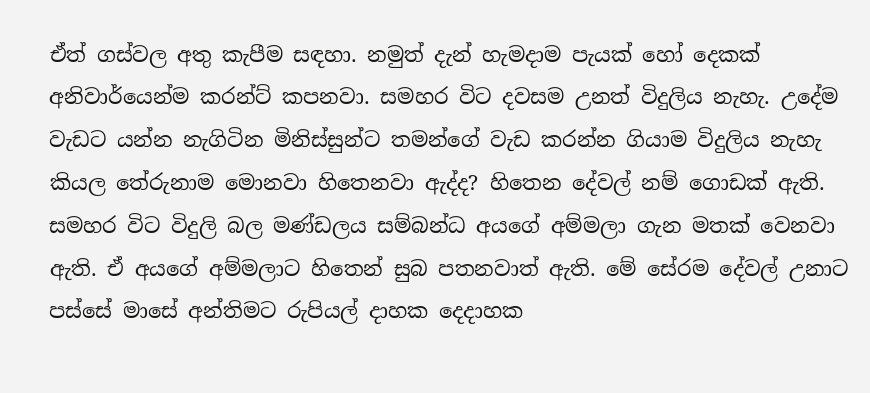ඒත් ගස්වල අතු කැපීම සඳහා. නමුත් දැන් හැමදාම පැයක් හෝ දෙකක් අනිවාර්යෙන්ම කරන්ට් කපනවා. සමහර විට දවසම උනත් විදුලිය නැහැ. උදේම වැඩට යන්න නැගිටින මිනිස්සුන්ට තමන්ගේ වැඩ කරන්න ගියාම විදුලිය නැහැ කියල තේරුනාම මොනවා හිතෙනවා ඇද්ද? හිතෙන දේවල් නම් ගොඩක් ඇති. සමහර විට විදුලි බල මණ්ඩලය සම්බන්ධ අයගේ අම්මලා ගැන මතක් වෙනවා ඇති. ඒ අයගේ අම්මලාට හිතෙන් සුබ පතනවාත් ඇති. මේ සේරම දේවල් උනාට පස්සේ මාසේ අන්තිමට රුපියල් දාහක දෙදාහක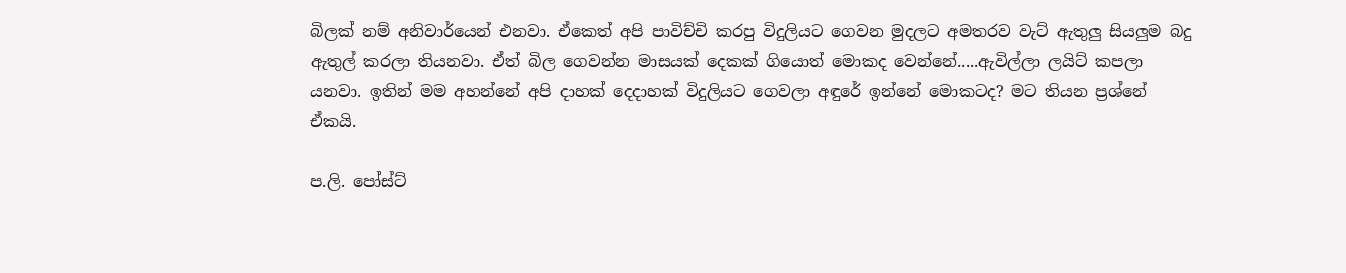බිලක් නම් අනිවාර්යෙන් එනවා. ඒකෙත් අපි පාවිච්චි කරපු විදුලියට ගෙවන මුදලට අමතරව වැට් ඇතුලු සියලුම බදු ඇතුල් කරලා තියනවා. ඒත් බිල ගෙවන්න මාසයක් දෙකක් ගියොත් මොකද වෙන්නේ.....ඇවිල්ලා ලයිට් කපලා යනවා. ඉතින් මම අහන්නේ අපි දාහක් දෙදාහක් විදුලියට ගෙවලා අඳුරේ ඉන්නේ මොකටද? මට තියන ප්‍රශ්නේ ඒකයි.

ප.ලි. පෝස්ට්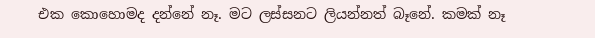එක කොහොමද දන්නේ නෑ. මට ලස්සනට ලියන්නත් බෑනේ. කමක් නෑ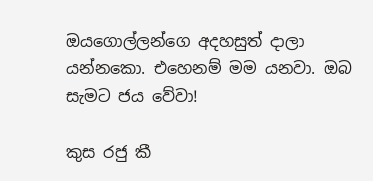ඔයගොල්ලන්ගෙ අදහසුත් දාලා යන්නකො. එහෙනම් මම යනවා. ඔබ සැමට ජය වේවා!

කුස රජු කී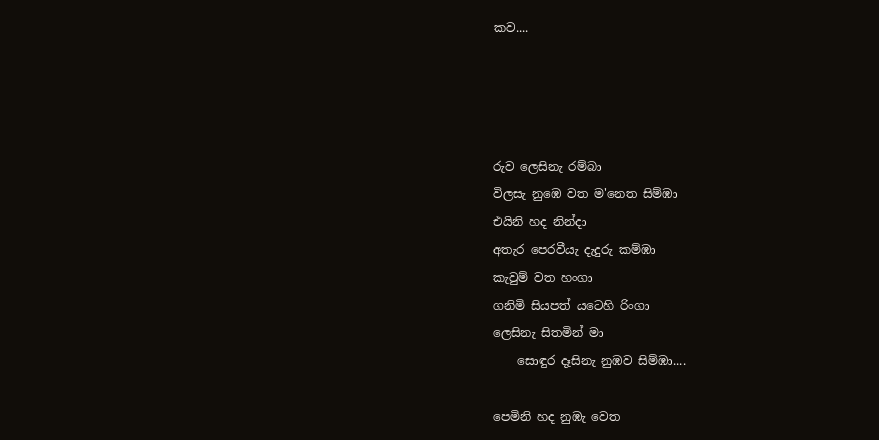කව....




රුව ලෙසිනැ රම්බා
විලසැ නුඹෙ වත ම'නෙත සිම්ඹා
එයිනි හද නින්දා
අතැර පෙරවීයැ දැදුරු කම්ඹා
කැවුම් වත හංගා
ගනිමි සියපත් යටෙහි රිංගා
ලෙසිනැ සිතමින් මා
    සොඳුර දෑසිනැ නුඹව සිම්ඹා....

පෙමිනි හද නුඹැ වෙත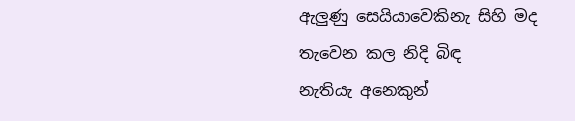ඇලුණු සෙයියාවෙකිනැ සිහි මද
තැවෙන කල නිදි බිඳ
නැතියැ අනෙකුන්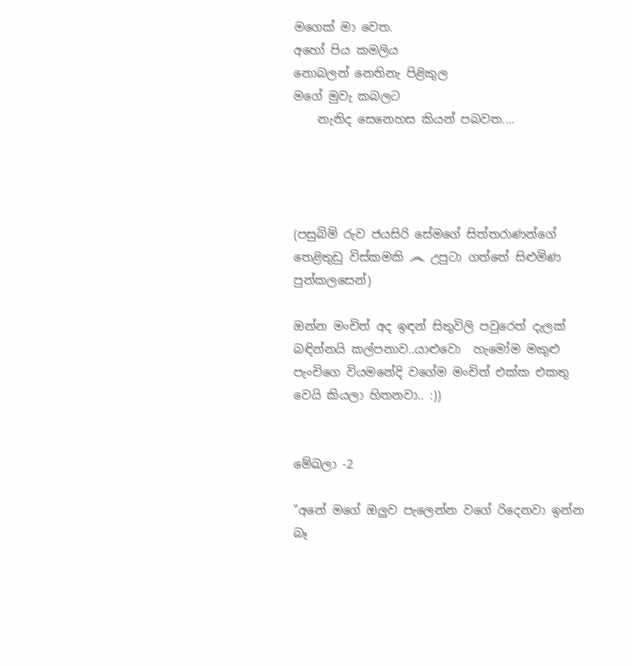මගෙක් මා වෙත.
අහෝ පිය කමලිය
නොබලන් නෙතිනැ පිළිකුල
මගේ මුවැ කබලට
    නැතිද සෙනෙහස කියන් පබවත....




(පසුබිම් රුව ජයසිරි සේමගේ සිත්තරාණන්ගේ තෙළිතුඩු විස්කමකි ෴ උපුටා ගත්තේ සිළුමිණ පුන්කලසෙන්)

ඔන්න මංචිත් අද ඉඳන් සිතුවිලි පවුරෙත් දැලක් බඳින්නයි කල්පනාව..යාළුවො  හැමෝම මකුළු පැංචිගෙ වියමනේදි වගේම මංචිත් එක්ක එකතු වෙයි කියලා හිතනවා.. :))


මේඛලා -2

"අනේ මගේ ඔලුව පැලෙන්න වගේ රිදෙනවා ඉන්න බෑ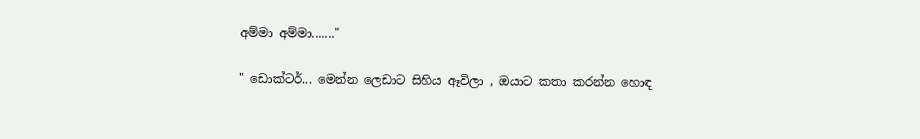අම්මා අම්මා......."

" ඩොක්ටර්... මෙන්න ලෙඩාට සිහිය ඈවිලා , ඔයාට කතා කරන්න හොඳ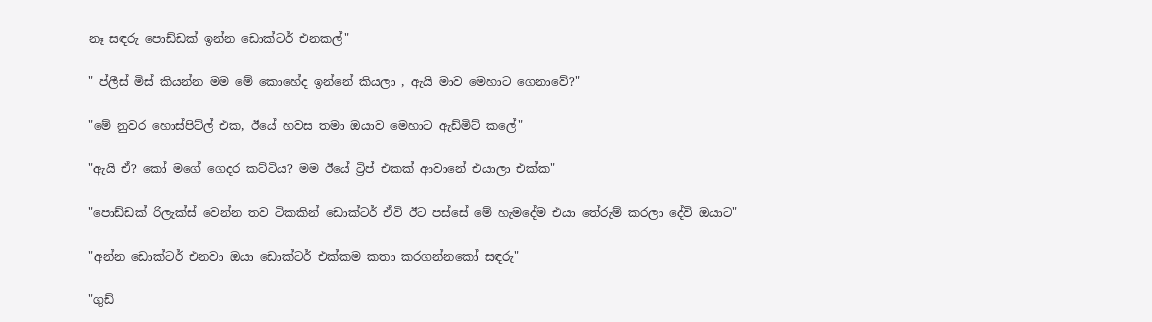නෑ සඳරු පොඩ්ඩක් ඉන්න ඩොක්ටර් එනකල්"

" ප්ලීස් මිස් කියන්න මම මේ කොහේද ඉන්නේ කියලා , ඇයි මාව මෙහාට ගෙනාවේ?"

"මේ නුවර හොස්පිට්ල් එක, ඊයේ හවස තමා ඔයාව මෙහාට ඇඩ්මිට් කලේ"

"ඇයි ඒ? කෝ මගේ ගෙදර කට්ටිය? මම ඊයේ ට්‍රිප් එකක් ආවානේ එයාලා එක්ක"

"පොඩ්ඩක් රිලැක්ස් වෙන්න තව ටිකකින් ඩොක්ටර් ඒවි ඊට පස්සේ මේ හැමදේම එයා තේරුම් කරලා දේවි ඔයාට"

"අන්න ඩොක්ටර් එනවා ඔයා ඩොක්ටර් එක්කම කතා කරගන්නකෝ සඳරු"

"ගුඩ්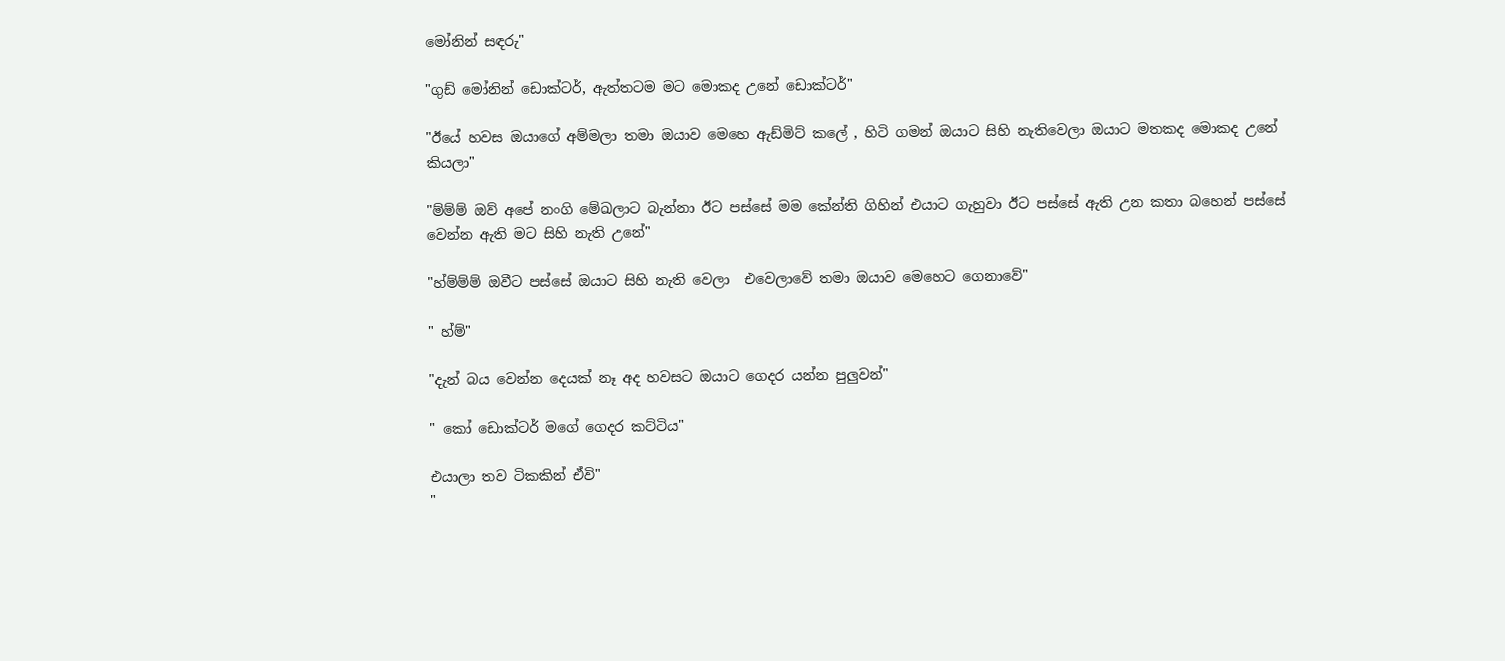මෝනින් සඳරු"

"ගුඩ් මෝනින් ඩොක්ටර්, ඇත්තටම මට මොකද උනේ ඩොක්ටර්"

"ඊයේ හවස ඔයාගේ අම්මලා තමා ඔයාව මෙහෙ ඇඩ්මිට් කලේ , හිටි ගමන් ඔයාට සිහි නැතිවෙලා ඔයාට මතකද මොකද උනේ කියලා"

"ම්ම්ම් ඔව් අපේ නංගි මේඛලාට බැන්නා ඊට පස්සේ මම කේන්ති ගිහින් එයාට ගැහුවා ඊට පස්සේ ඇති උන කතා බහෙන් පස්සේ වෙන්න ඇති මට සිහි නැති උනේ"

"හ්ම්ම්ම් ඔවීට පස්සේ ඔයාට සිහි නැති වෙලා  එවෙලාවේ තමා ඔයාව මෙහෙට ගෙනාවේ"

" හ්ම්"

"දැන් බය වෙන්න දෙයක් නෑ අද හවසට ඔයාට ගෙදර යන්න පුලුවන්"

" කෝ ඩොක්ටර් මගේ ගෙදර කට්ටිය"

එයාලා තව ටිකකින් ඒවි"
"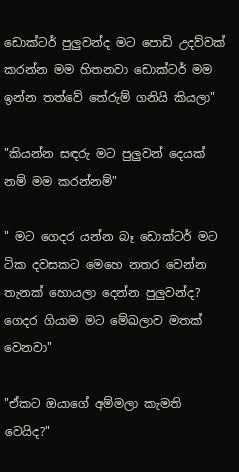ඩොක්ටර් පුලුවන්ද මට පොඩි උදව්වක් කරන්න මම හිතනවා ඩොක්ටර් මම ඉන්න තත්වේ තේරුම් ගනියි කියලා"

"කියන්න සඳරු මට පුලුවන් දෙයක් නම් මම කරන්නම්"

" මට ගෙදර යන්න බෑ ඩොක්ටර් මට ටික දවසකට මෙහෙ නතර වෙන්න තැනක් හොයලා දෙන්න පුලුවන්ද? ගෙදර ගියාම මට මේඛලාව මතක් වෙනවා"

"ඒකට ඔයාගේ අම්මලා කැමති වෙයිද?"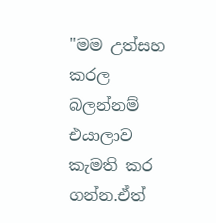"මම උත්සහ කරල බලන්නම් එයාලාව කැමති කර ගන්න.ඒත්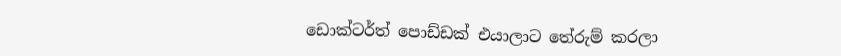ඩොක්ටර්ත් පොඩ්ඩක් එයාලාට තේරුම් කරලා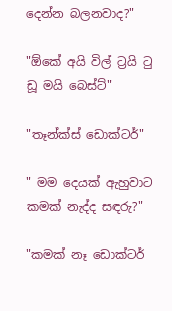දෙන්න බලනවාද?"

"ඕකේ අයි විල් ට්‍රයි ටු ඩූ මයි බෙස්ට්"

"තෑන්ක්ස් ඩොක්ටර්"

" මම දෙයක් ඇහුවාට කමක් නැද්ද සඳරු?"

"කමක් නෑ ඩොක්ටර්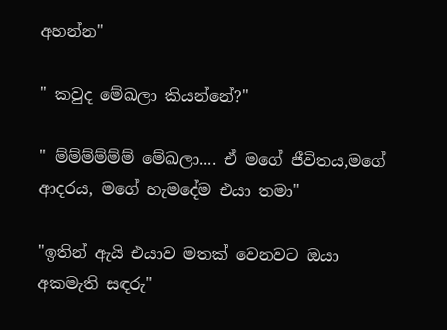අහන්න"

" කවුද මේඛලා කියන්නේ?"

" ම්ම්ම්ම්ම්ම් මේඛලා.... ඒ මගේ ජීවිතය,මගේ ආදරය, මගේ හැමදේම එයා තමා"

"ඉතින් ඇයි එයාව මතක් වෙනවට ඔයා අකමැති සඳරු"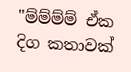"ම්ම්ම්ම් ඒක දිග කතාවක්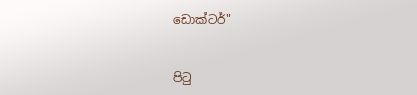ඩොක්ටර්"


පි‍ටු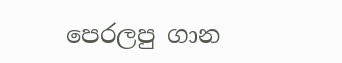පෙරලපු ගාන